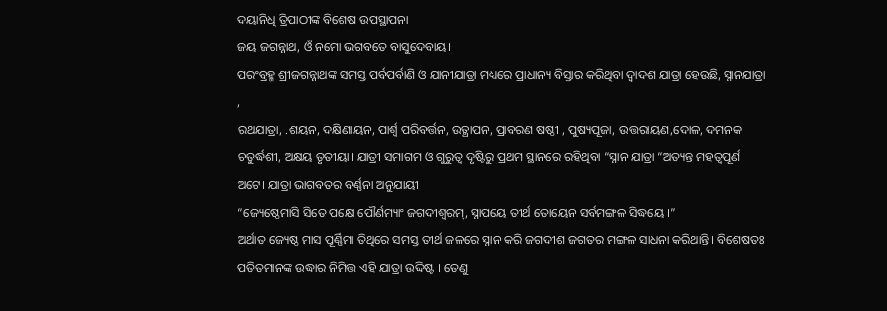ଦୟାନିଧି ତ୍ରିପାଠୀଙ୍କ ବିଶେଷ ଉପସ୍ଥାପନା
ଜୟ ଜଗନ୍ନାଥ, ଓଁ ନମୋ ଭଗବତେ ବାସୁଦେବାୟ।
ପରଂବ୍ରହ୍ମ ଶ୍ରୀଜଗନ୍ନାଥଙ୍କ ସମସ୍ତ ପର୍ବପର୍ବାଣି ଓ ଯାନୀଯାତ୍ରା ମଧ୍ୟରେ ପ୍ରାଧାନ୍ୟ ବିସ୍ତାର କରିଥିବା ଦ୍ୱାଦଶ ଯାତ୍ରା ହେଉଛି, ସ୍ନାନଯାତ୍ରା ,
ରଥଯାତ୍ରା, .ଶୟନ, ଦକ୍ଷିଣାୟନ, ପାର୍ଶ୍ଵ ପରିବର୍ତ୍ତନ, ଉତ୍ଥାପନ, ପ୍ରାବରଣ ଷଷ୍ଠୀ , ପୁଷ୍ୟପୂଜା, ଉତ୍ତରାୟଣ,ଦୋଳ, ଦମନକ ଚତୁର୍ଦ୍ଧଶୀ, ଅକ୍ଷୟ ତୃତୀୟା। ଯାତ୍ରୀ ସମାଗମ ଓ ଗୁରୁତ୍ୱ ଦୃଷ୍ଟିରୁ ପ୍ରଥମ ସ୍ଥାନରେ ରହିଥିବା “ସ୍ନାନ ଯାତ୍ରା “ଅତ୍ୟନ୍ତ ମହତ୍ୱପୂର୍ଣ ଅଟେ। ଯାତ୍ରା ଭାଗବତର ବର୍ଣ୍ଣନା ଅନୁଯାୟୀ
“ଜ୍ୟେଷ୍ଠେମାସି ସିତେ ପକ୍ଷେ ପୌର୍ଣମ୍ୟାଂ ଜଗଦୀଶ୍ଵରମ୍, ସ୍ନାପୟେ ତୀର୍ଥ ତୋୟେନ ସର୍ବମଙ୍ଗଳ ସିଦ୍ଧୟେ ।”
ଅର୍ଥାତ ଜ୍ୟେଷ୍ଠ ମାସ ପୂର୍ଣ୍ଣିମା ତିଥିରେ ସମସ୍ତ ତୀର୍ଥ ଜଳରେ ସ୍ନାନ କରି ଜଗଦୀଶ ଜଗତର ମଙ୍ଗଳ ସାଧନା କରିଥାନ୍ତି। ବିଶେଷତଃ ପତିତମାନଙ୍କ ଉଦ୍ଧାର ନିମିତ୍ତ ଏହି ଯାତ୍ରା ଉଦ୍ଦିଷ୍ଟ । ତେଣୁ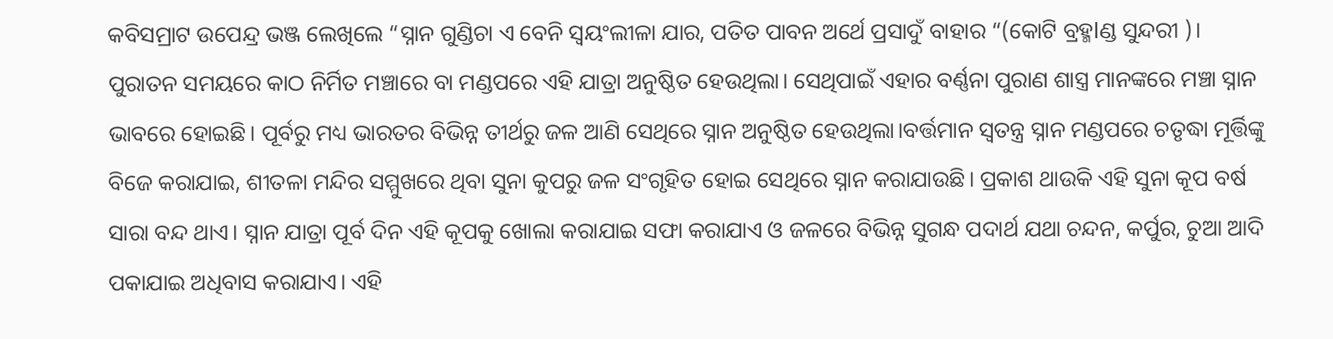କବିସମ୍ରାଟ ଉପେନ୍ଦ୍ର ଭଞ୍ଜ ଲେଖିଲେ “ସ୍ନାନ ଗୁଣ୍ଡିଚା ଏ ବେନି ସ୍ୱୟଂଲୀଳା ଯାର, ପତିତ ପାବନ ଅର୍ଥେ ପ୍ରସାଦୁଁ ବାହାର “(କୋଟି ବ୍ରହ୍ମlଣ୍ଡ ସୁନ୍ଦରୀ )।
ପୁରାତନ ସମୟରେ କାଠ ନିର୍ମିତ ମଞ୍ଚାରେ ବା ମଣ୍ଡପରେ ଏହି ଯାତ୍ରା ଅନୁଷ୍ଠିତ ହେଉଥିଲା। ସେଥିପାଇଁ ଏହାର ବର୍ଣ୍ଣନା ପୁରାଣ ଶାସ୍ତ୍ର ମାନଙ୍କରେ ମଞ୍ଚା ସ୍ନାନ ଭାବରେ ହୋଇଛି। ପୂର୍ବରୁ ମଧ୍ୟ ଭାରତର ବିଭିନ୍ନ ତୀର୍ଥରୁ ଜଳ ଆଣି ସେଥିରେ ସ୍ନାନ ଅନୁଷ୍ଠିତ ହେଉଥିଲା।ବର୍ତ୍ତମାନ ସ୍ୱତନ୍ତ୍ର ସ୍ନାନ ମଣ୍ଡପରେ ଚତୃଦ୍ଧା ମୂର୍ତ୍ତିଙ୍କୁ ବିଜେ କରାଯାଇ, ଶୀତଳା ମନ୍ଦିର ସମ୍ମୁଖରେ ଥିବା ସୁନା କୁପରୁ ଜଳ ସଂଗୃହିତ ହୋଇ ସେଥିରେ ସ୍ନାନ କରାଯାଉଛି। ପ୍ରକାଶ ଥାଉକି ଏହି ସୁନା କୂପ ବର୍ଷ ସାରା ବନ୍ଦ ଥାଏ। ସ୍ନାନ ଯାତ୍ରା ପୂର୍ବ ଦିନ ଏହି କୂପକୁ ଖୋଲା କରାଯାଇ ସଫା କରାଯାଏ ଓ ଜଳରେ ବିଭିନ୍ନ ସୁଗନ୍ଧ ପଦାର୍ଥ ଯଥା ଚନ୍ଦନ, କର୍ପୁର, ଚୁଆ ଆଦି ପକାଯାଇ ଅଧିବାସ କରାଯାଏ। ଏହି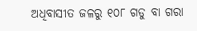ଅଧିବାସୀତ ଜଳରୁ ୧୦୮ ଗଡୁ ବା ଗରା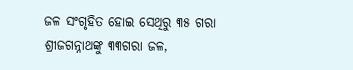ଜଳ ସଂଗୃହିତ ହୋଇ ସେଥିରୁ ୩୫ ଗରା ଶ୍ରୀଜଗନ୍ନାଥଙ୍କୁ ୩୩ଗରା ଜଳ,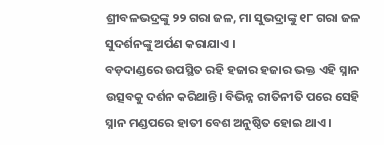ଶ୍ରୀବଳଭଦ୍ରଙ୍କୁ ୨୨ ଗରା ଜଳ, ମା ସୁଭଦ୍ରାଙ୍କୁ ୧୮ ଗରା ଜଳ ସୁଦର୍ଶନଙ୍କୁ ଅର୍ପଣ କରାଯାଏ ।
ବଡ଼ଦାଣ୍ଡରେ ଉପସ୍ଥିତ ରହି ହଜାର ହଜାର ଭକ୍ତ ଏହି ସ୍ନାନ ଉତ୍ସବକୁ ଦର୍ଶନ କରିଥାନ୍ତି। ବିଭିନ୍ନ ରୀତିନୀତି ପରେ ସେହି ସ୍ନାନ ମଣ୍ଡପରେ ହାତୀ ବେଶ ଅନୁଷ୍ଠିତ ହୋଇ ଥାଏ।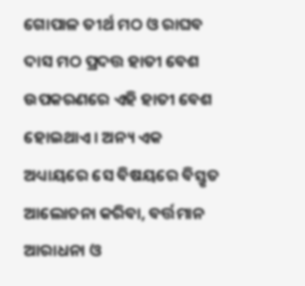ଗୋପାଳ ତୀର୍ଥ ମଠ ଓ ରାଘବ ଦାସ ମଠ ପ୍ରଦତ୍ତ ହାତୀ ବେଶ ଉପକରଣରେ ଏହି ହାତୀ ବେଶ ହୋଇଥାଏ। ଅନ୍ୟ ଏକ ଅଧ୍ୟାୟରେ ସେ ବିଷୟରେ ବିସ୍ତୃତ ଆଲୋଚନା କରିବା, ବର୍ତ୍ତମାନ ଆରାଧନା ଓ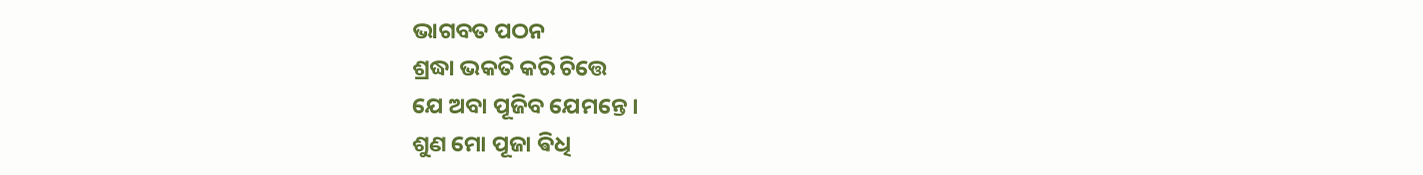ଭାଗବତ ପଠନ
ଶ୍ରଦ୍ଧା ଭକତି କରି ଚିତ୍ତେ
ଯେ ଅବା ପୂଜିବ ଯେମନ୍ତେ ।
ଶୁଣ ମୋ ପୂଜା ଵିଧି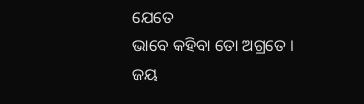ଯେତେ
ଭାବେ କହିବା ତୋ ଅଗ୍ରତେ ।
ଜୟ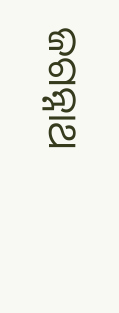ଜଗନ୍ନାଥ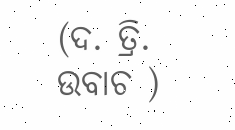(ଦ. ତ୍ରି. ଉବାଚ )